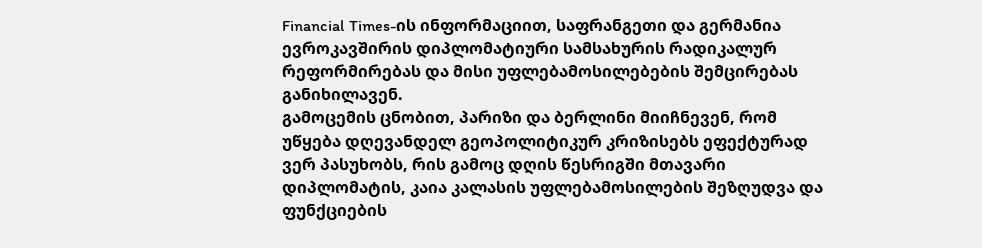Financial Times-ის ინფორმაციით, საფრანგეთი და გერმანია ევროკავშირის დიპლომატიური სამსახურის რადიკალურ რეფორმირებას და მისი უფლებამოსილებების შემცირებას განიხილავენ.
გამოცემის ცნობით, პარიზი და ბერლინი მიიჩნევენ, რომ უწყება დღევანდელ გეოპოლიტიკურ კრიზისებს ეფექტურად ვერ პასუხობს, რის გამოც დღის წესრიგში მთავარი დიპლომატის, კაია კალასის უფლებამოსილების შეზღუდვა და ფუნქციების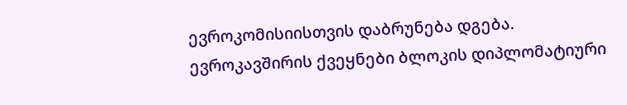ევროკომისიისთვის დაბრუნება დგება.
ევროკავშირის ქვეყნები ბლოკის დიპლომატიური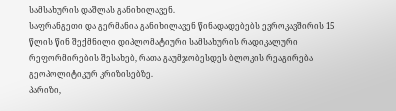სამსახურის დაშლას განიხილავენ.
საფრანგეთი და გერმანია განიხილავენ წინადადებებს ევროკავშირის 15 წლის წინ შექმნილი დიპლომატიური სამსახურის რადიკალური რეფორმირების შესახებ, რათა გაუმჯობესდეს ბლოკის რეაგირება გეოპოლიტიკურ კრიზისებზე.
პარიზი,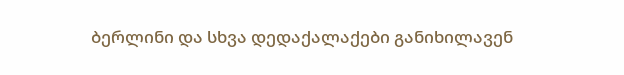ბერლინი და სხვა დედაქალაქები განიხილავენ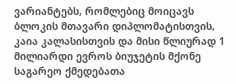ვარიანტებს, რომლებიც მოიცავს ბლოკის მთავარი დიპლომატისთვის, კაია კალასისთვის და მისი წლიურად 1 მილიარდი ევროს ბიუჯეტის მქონე საგარეო ქმედებათა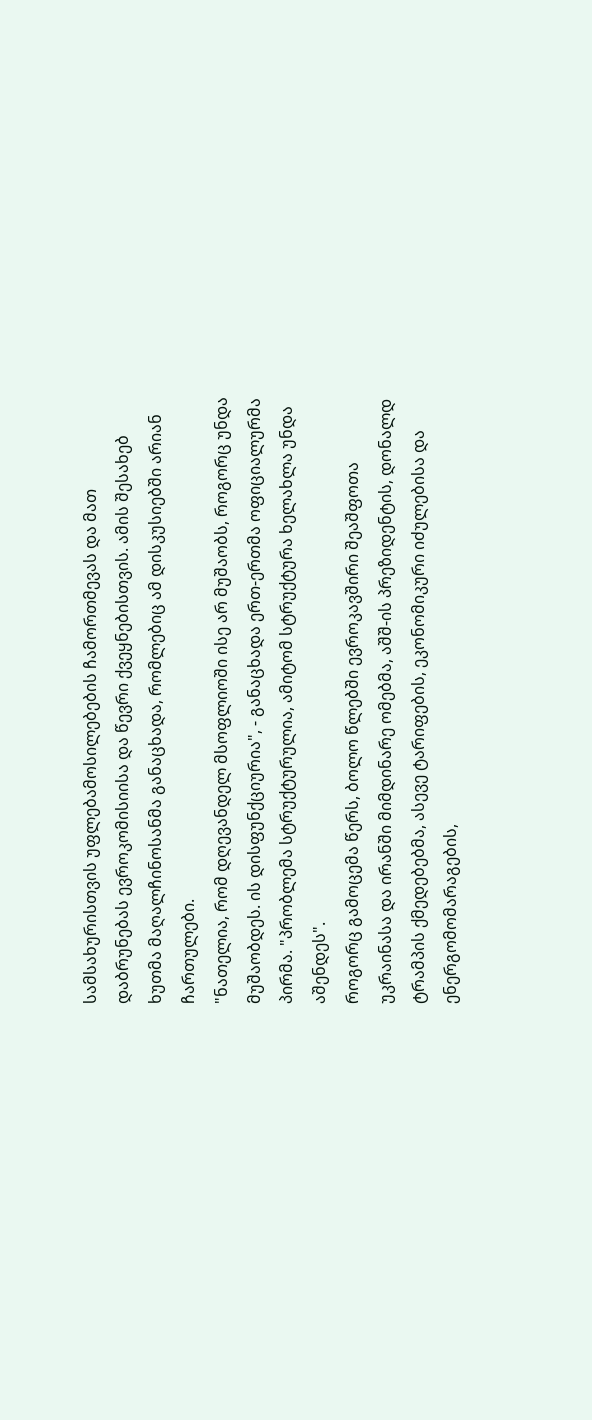სამსახურისთვის უფლებამოსილებების ჩამორთმევას და მათ დაბრუნებას ევროკომისიისა და წევრი ქვეყნებისთვის. ამის შესახებ ხუთმა მაღალჩინოსანმა განაცხადა, რომლებიც ამ დისკუსიებში არიან ჩართულები.
"ნათელია, რომ დღევანდელ მსოფლიოში ისე არ მუშაობს, როგორც უნდა მუშაობდეს. ის დისფუნქციურია", - განაცხადა ერთ-ერთმა ოფიციალურმა პირმა. "პრობლემა სტრუქტურულია, ამიტომ სტრუქტურა ხელახლა უნდა აშენდეს".
როგორც გამოცემა წერს, ბოლო წლებში ევროკავშირი შეაშფოთა უკრაინასა და ირანში მიმდინარე ომებმა, აშშ-ის პრეზიდენტის, დონალდ ტრამპის ქმედებებმა, ასევე ტარიფების, ეკონომიკური იძულებისა და ენერგომომარაგების,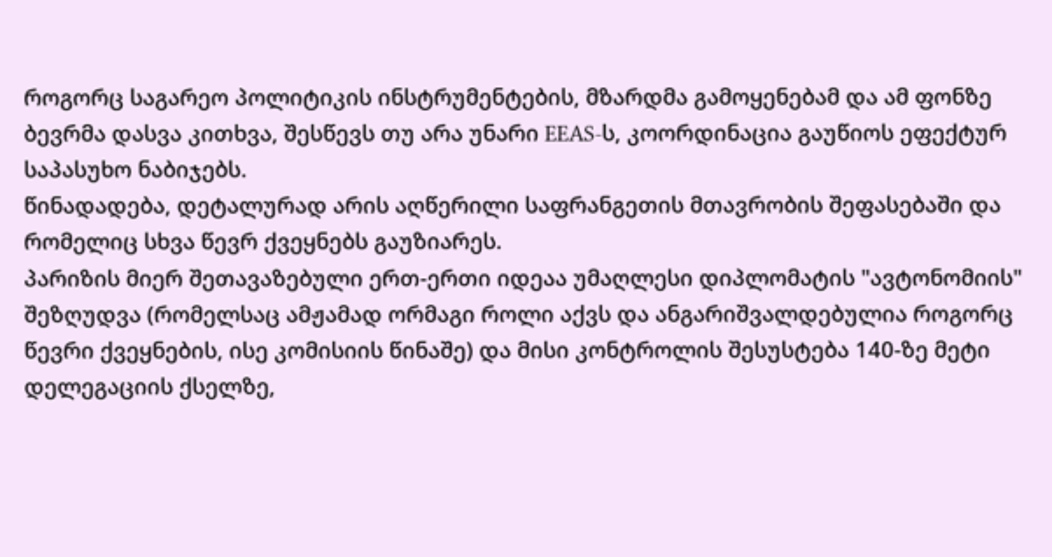როგორც საგარეო პოლიტიკის ინსტრუმენტების, მზარდმა გამოყენებამ და ამ ფონზე ბევრმა დასვა კითხვა, შესწევს თუ არა უნარი EEAS-ს, კოორდინაცია გაუწიოს ეფექტურ საპასუხო ნაბიჯებს.
წინადადება, დეტალურად არის აღწერილი საფრანგეთის მთავრობის შეფასებაში და რომელიც სხვა წევრ ქვეყნებს გაუზიარეს.
პარიზის მიერ შეთავაზებული ერთ-ერთი იდეაა უმაღლესი დიპლომატის "ავტონომიის" შეზღუდვა (რომელსაც ამჟამად ორმაგი როლი აქვს და ანგარიშვალდებულია როგორც წევრი ქვეყნების, ისე კომისიის წინაშე) და მისი კონტროლის შესუსტება 140-ზე მეტი დელეგაციის ქსელზე,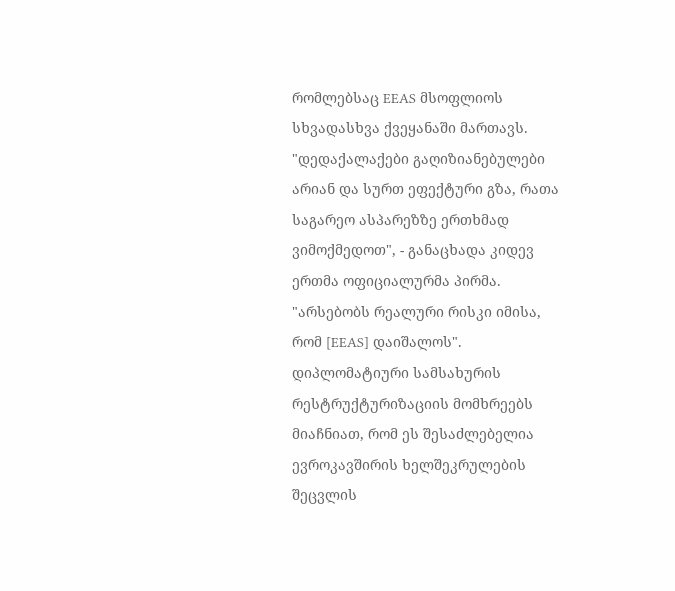რომლებსაც EEAS მსოფლიოს სხვადასხვა ქვეყანაში მართავს.
"დედაქალაქები გაღიზიანებულები არიან და სურთ ეფექტური გზა, რათა საგარეო ასპარეზზე ერთხმად ვიმოქმედოთ", - განაცხადა კიდევ ერთმა ოფიციალურმა პირმა. "არსებობს რეალური რისკი იმისა, რომ [EEAS] დაიშალოს".
დიპლომატიური სამსახურის რესტრუქტურიზაციის მომხრეებს მიაჩნიათ, რომ ეს შესაძლებელია ევროკავშირის ხელშეკრულების შეცვლის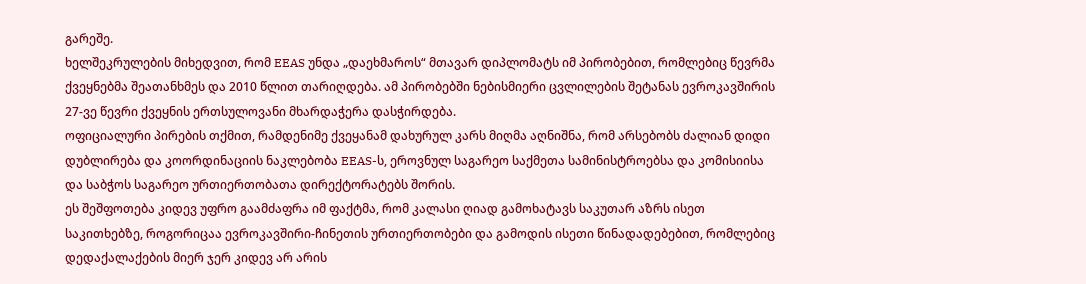გარეშე.
ხელშეკრულების მიხედვით, რომ EEAS უნდა „დაეხმაროს“ მთავარ დიპლომატს იმ პირობებით, რომლებიც წევრმა ქვეყნებმა შეათანხმეს და 2010 წლით თარიღდება. ამ პირობებში ნებისმიერი ცვლილების შეტანას ევროკავშირის 27-ვე წევრი ქვეყნის ერთსულოვანი მხარდაჭერა დასჭირდება.
ოფიციალური პირების თქმით, რამდენიმე ქვეყანამ დახურულ კარს მიღმა აღნიშნა, რომ არსებობს ძალიან დიდი დუბლირება და კოორდინაციის ნაკლებობა EEAS-ს, ეროვნულ საგარეო საქმეთა სამინისტროებსა და კომისიისა და საბჭოს საგარეო ურთიერთობათა დირექტორატებს შორის.
ეს შეშფოთება კიდევ უფრო გაამძაფრა იმ ფაქტმა, რომ კალასი ღიად გამოხატავს საკუთარ აზრს ისეთ საკითხებზე, როგორიცაა ევროკავშირი-ჩინეთის ურთიერთობები და გამოდის ისეთი წინადადებებით, რომლებიც დედაქალაქების მიერ ჯერ კიდევ არ არის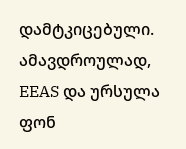დამტკიცებული.
ამავდროულად, EEAS და ურსულა ფონ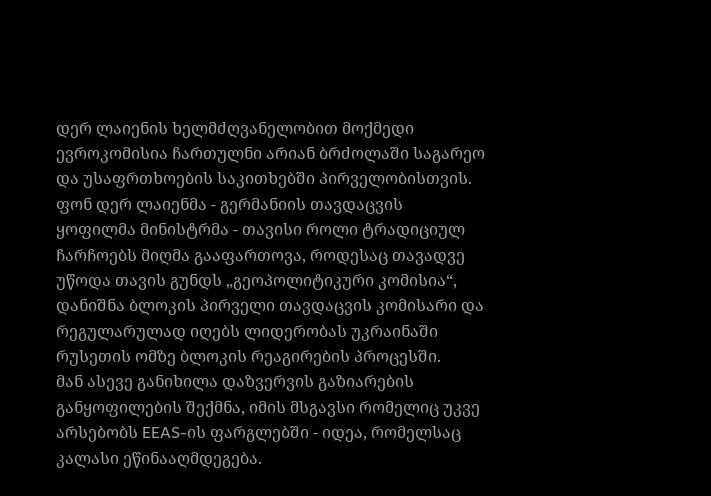დერ ლაიენის ხელმძღვანელობით მოქმედი ევროკომისია ჩართულნი არიან ბრძოლაში საგარეო და უსაფრთხოების საკითხებში პირველობისთვის.
ფონ დერ ლაიენმა - გერმანიის თავდაცვის ყოფილმა მინისტრმა - თავისი როლი ტრადიციულ ჩარჩოებს მიღმა გააფართოვა, როდესაც თავადვე უწოდა თავის გუნდს „გეოპოლიტიკური კომისია“, დანიშნა ბლოკის პირველი თავდაცვის კომისარი და რეგულარულად იღებს ლიდერობას უკრაინაში რუსეთის ომზე ბლოკის რეაგირების პროცესში.
მან ასევე განიხილა დაზვერვის გაზიარების განყოფილების შექმნა, იმის მსგავსი რომელიც უკვე არსებობს EEAS-ის ფარგლებში - იდეა, რომელსაც კალასი ეწინააღმდეგება.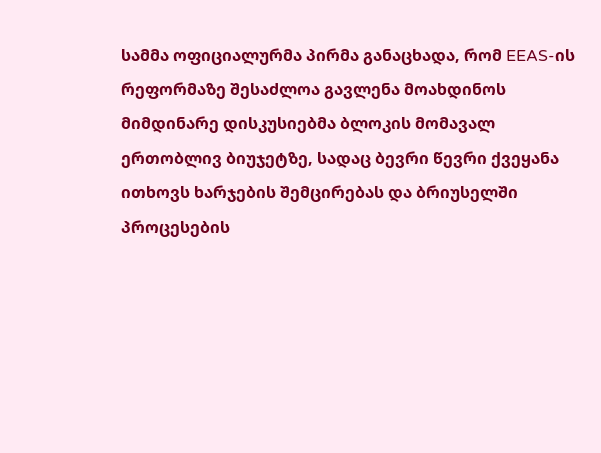სამმა ოფიციალურმა პირმა განაცხადა, რომ EEAS-ის რეფორმაზე შესაძლოა გავლენა მოახდინოს მიმდინარე დისკუსიებმა ბლოკის მომავალ ერთობლივ ბიუჯეტზე, სადაც ბევრი წევრი ქვეყანა ითხოვს ხარჯების შემცირებას და ბრიუსელში პროცესების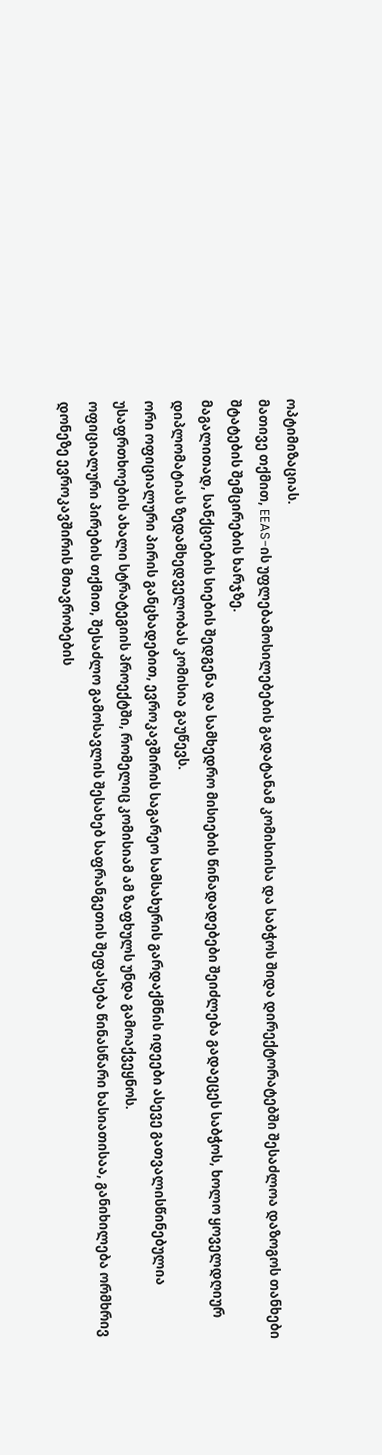ოპტიმიზაციას.
მათივე თქმით, EEAS-ის უფლებამოსილებების გადატანამ კომისიისა და საბჭოს შიდა დირექტორატებში შესაძლოა დაზოგოს თანხები შტატების შემცირების ხარჯზე.
მაგალითად, სანქციების სიების შედგენა და სამხედრო მისიების წინადადებები შეიძლება გადაეცეს საბჭოს, ხოლო ყოველდღიურ დიპლომატიას ზედამხედველობას კომისია გაუწევს.
ორი ოფიციალური პირის განცხადებით, ევროკავშირის საგარეო სამსახურის გარდაქმნის იდეები ასევე გათვალისწინებულია უსაფრთხოების ახალი სტრატეგიის პროექტში, რომელიც კომისიამ ამ ზაფხულს უნდა გამოაქვეყნოს.
ოფიციალური პირების თქმით, შესაძლო გამოსავლის შესახებ საფრანგეთის შეფასება წინასწარი ხასიათისაა, განიხილება ორმხრივ დონეზე ევროკავშირის მთავრობების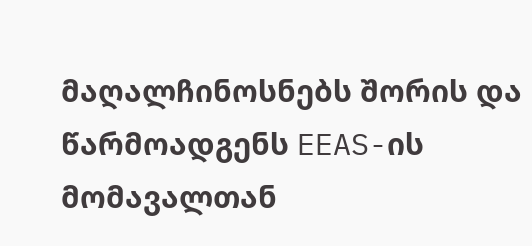მაღალჩინოსნებს შორის და წარმოადგენს EEAS-ის მომავალთან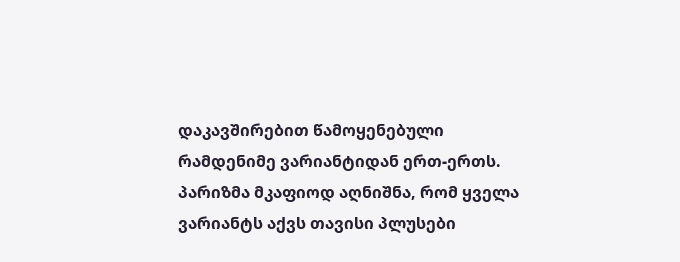დაკავშირებით წამოყენებული რამდენიმე ვარიანტიდან ერთ-ერთს. პარიზმა მკაფიოდ აღნიშნა, რომ ყველა ვარიანტს აქვს თავისი პლუსები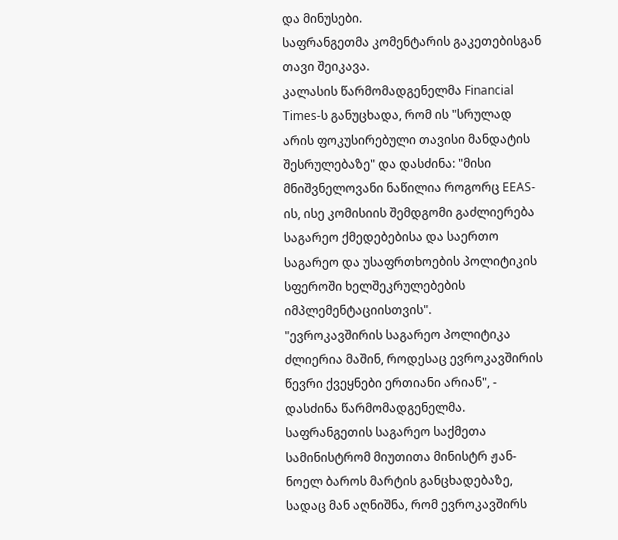და მინუსები.
საფრანგეთმა კომენტარის გაკეთებისგან თავი შეიკავა.
კალასის წარმომადგენელმა Financial Times-ს განუცხადა, რომ ის "სრულად არის ფოკუსირებული თავისი მანდატის შესრულებაზე" და დასძინა: "მისი მნიშვნელოვანი ნაწილია როგორც EEAS-ის, ისე კომისიის შემდგომი გაძლიერება საგარეო ქმედებებისა და საერთო საგარეო და უსაფრთხოების პოლიტიკის სფეროში ხელშეკრულებების იმპლემენტაციისთვის".
"ევროკავშირის საგარეო პოლიტიკა ძლიერია მაშინ, როდესაც ევროკავშირის წევრი ქვეყნები ერთიანი არიან", - დასძინა წარმომადგენელმა.
საფრანგეთის საგარეო საქმეთა სამინისტრომ მიუთითა მინისტრ ჟან-ნოელ ბაროს მარტის განცხადებაზე, სადაც მან აღნიშნა, რომ ევროკავშირს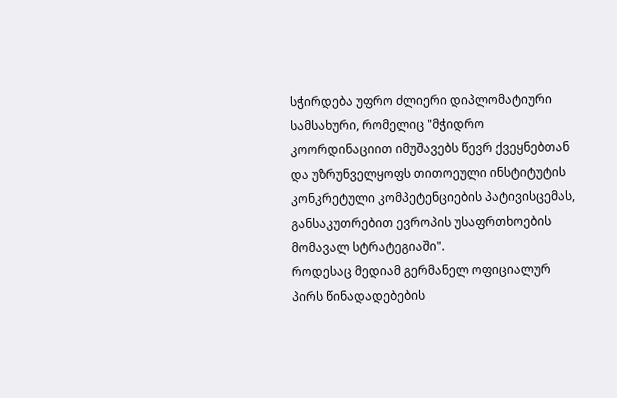სჭირდება უფრო ძლიერი დიპლომატიური სამსახური, რომელიც "მჭიდრო კოორდინაციით იმუშავებს წევრ ქვეყნებთან და უზრუნველყოფს თითოეული ინსტიტუტის კონკრეტული კომპეტენციების პატივისცემას, განსაკუთრებით ევროპის უსაფრთხოების მომავალ სტრატეგიაში".
როდესაც მედიამ გერმანელ ოფიციალურ პირს წინადადებების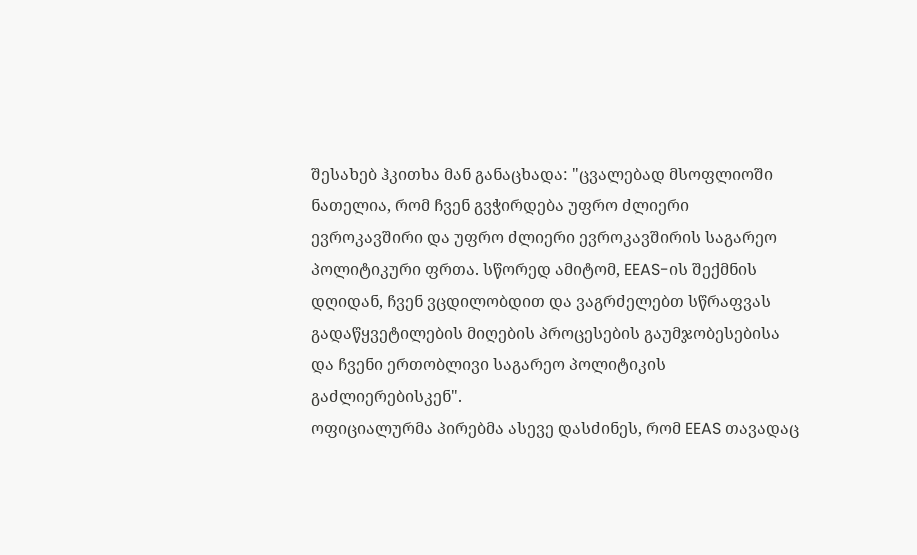შესახებ ჰკითხა მან განაცხადა: "ცვალებად მსოფლიოში ნათელია, რომ ჩვენ გვჭირდება უფრო ძლიერი ევროკავშირი და უფრო ძლიერი ევროკავშირის საგარეო პოლიტიკური ფრთა. სწორედ ამიტომ, EEAS-ის შექმნის დღიდან, ჩვენ ვცდილობდით და ვაგრძელებთ სწრაფვას გადაწყვეტილების მიღების პროცესების გაუმჯობესებისა და ჩვენი ერთობლივი საგარეო პოლიტიკის გაძლიერებისკენ".
ოფიციალურმა პირებმა ასევე დასძინეს, რომ EEAS თავადაც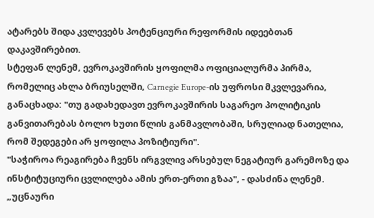ატარებს შიდა კვლევებს პოტენციური რეფორმის იდეებთან დაკავშირებით.
სტეფან ლენემ, ევროკავშირის ყოფილმა ოფიციალურმა პირმა, რომელიც ახლა ბრიუსელში, Carnegie Europe-ის უფროსი მკვლევარია, განაცხადა: "თუ გადახედავთ ევროკავშირის საგარეო პოლიტიკის განვითარებას ბოლო ხუთი წლის განმავლობაში, სრულიად ნათელია, რომ შედეგები არ ყოფილა პოზიტიური".
"საჭიროა რეაგირება ჩვენს ირგვლივ არსებულ ნეგატიურ გარემოზე და ინსტიტუციური ცვლილება ამის ერთ-ერთი გზაა", - დასძინა ლენემ. „უცნაური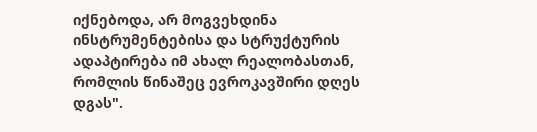იქნებოდა, არ მოგვეხდინა ინსტრუმენტებისა და სტრუქტურის ადაპტირება იმ ახალ რეალობასთან, რომლის წინაშეც ევროკავშირი დღეს დგას".